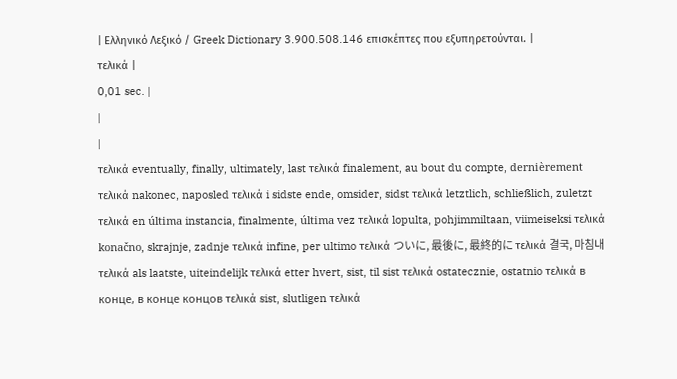| Ελληνικό Λεξικό / Greek Dictionary 3.900.508.146 επισκέπτες που εξυπηρετούνται. |
τελικά |
0,01 sec. |
|
|
τελικά eventually, finally, ultimately, last τελικά finalement, au bout du compte, dernièrement τελικά nakonec, naposled τελικά i sidste ende, omsider, sidst τελικά letztlich, schließlich, zuletzt τελικά en última instancia, finalmente, última vez τελικά lopulta, pohjimmiltaan, viimeiseksi τελικά konačno, skrajnje, zadnje τελικά infine, per ultimo τελικά ついに, 最後に, 最終的に τελικά 결국, 마침내 τελικά als laatste, uiteindelijk τελικά etter hvert, sist, til sist τελικά ostatecznie, ostatnio τελικά в конце, в конце концов τελικά sist, slutligen τελικά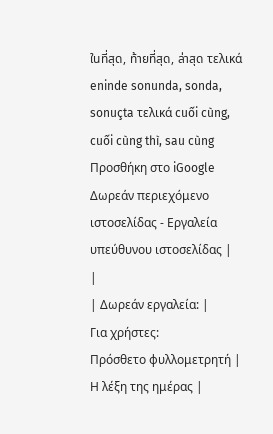ในที่สุด, ท้ายที่สุด, ล่าสุด τελικά eninde sonunda, sonda, sonuçta τελικά cuối cùng, cuối cùng thì, sau cùng Προσθήκη στο iGoogle Δωρεάν περιεχόμενο ιστοσελίδας - Εργαλεία υπεύθυνου ιστοσελίδας |
|
| Δωρεάν εργαλεία: |
Για χρήστες:
Πρόσθετο φυλλομετρητή |
Η λέξη της ημέρας |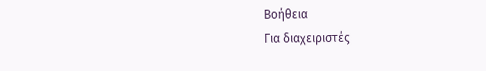Βοήθεια
Για διαχειριστές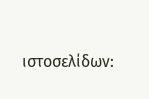ιστοσελίδων: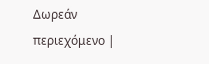Δωρεάν περιεχόμενο |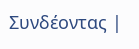Συνδέοντας |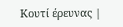Κουτί έρευνας |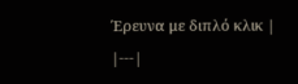Έρευνα με διπλό κλικ |
|---|